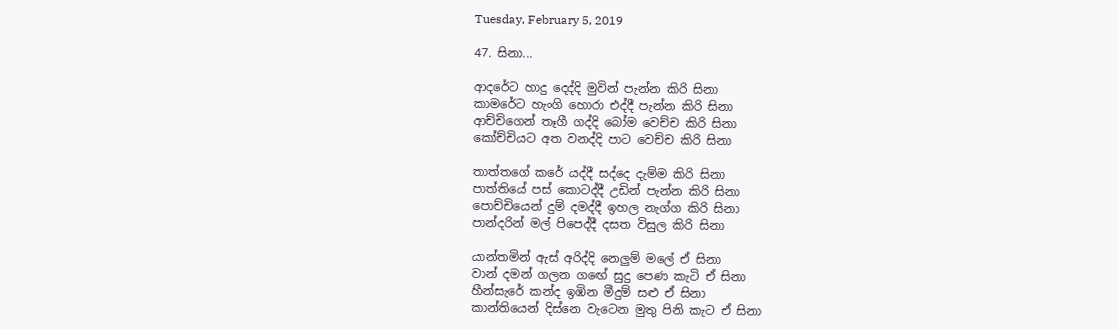Tuesday, February 5, 2019

47. සිනා...

ආදරේට හාදු දෙද්දි මුවින් පැන්න කිරි සිනා
කාමරේට හැංගි හොරා එද්දී පැන්න කිරි සිනා
ආච්චිගෙන් තෑගී ගද්දි බෝම වෙච්ච කිරි සිනා
කෝච්චියට අත වනද්දි පාට වෙච්ච කිරි සිනා

තාත්තගේ කරේ යද්දී සද්දෙ දැම්ම කිරි සිනා
පාත්තියේ පස් කොටද්දී උඩින් පැන්න කිරි සිනා
පොච්චියෙන් දුම් දමද්දී ඉහල නැග්ග කිරි සිනා
පාන්දරින් මල් පිපෙද්දී දසත විසුල කිරි සිනා

යාන්තමින් ඇස් අරිද්දි නෙලුම් මලේ ඒ සිනා
වාන් දමන් ගලන ගඟේ සුදු පෙණ කැටි ඒ සිනා
හීන්සැරේ කන්ද ඉඹින මීදුම් සළු ඒ සිනා
කාන්තියෙන් දිස්නෙ වැටෙන මුතු පිනි කැට ඒ සිනා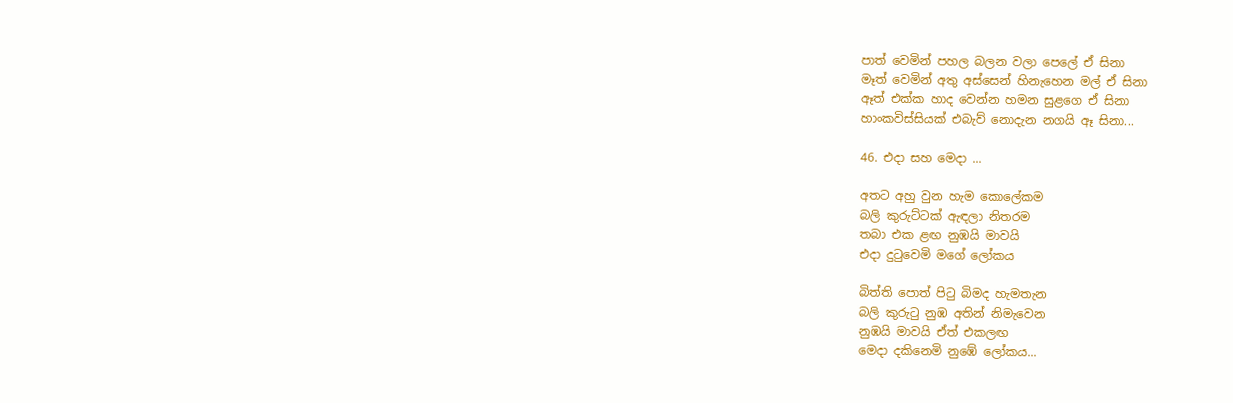පාත් වෙමින් පහල බලන වලා පෙලේ ඒ සිනා
මෑත් වෙමින් අතු අස්සෙන් හිනැහෙන මල් ඒ සිනා
ඈත් එක්ක හාද වෙන්න හමන සුළගෙ ඒ සිනා
හාංකවිස්සියක් එබැව් නොදැන නගයි ඈ සිනා...

46. එදා සහ මෙදා ...

අතට අහු වුන හැම කොලේකම
බලි කුරුට්ටක් ඇඳලා නිතරම
තබා එක ළඟ නුඹයි මාවයි
එදා දුටුවෙමි මගේ ලෝකය

බිත්ති පොත් පිටු බිමද හැමතැන
බලි කුරුටු නුඹ අතින් නිමැවෙන
නුඹයි මාවයි ඒත් එකලඟ
මෙදා දකිනෙමි නුඹේ ලෝකය...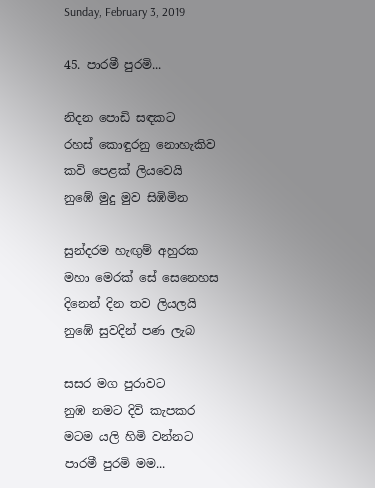Sunday, February 3, 2019

45. පාරමී පුරමි...

නිදන පොඩි සඳකට
රහස් කොඳුරනු නොහැකිව
කවි පෙළක් ලියවෙයි
නුඹේ මුදු මුව සිඹිමින

සුන්දරම හැඟුම් අහුරක
මහා මෙරක් සේ සෙනෙහස
දිනෙන් දින තව ලියලයි
නුඹේ සුවදින් පණ ලැබ

සසර මග පුරාවට
නුඹ නමට දිවි කැපකර
මටම යලි හිමි වන්නට
පාරමී පුරමි මම...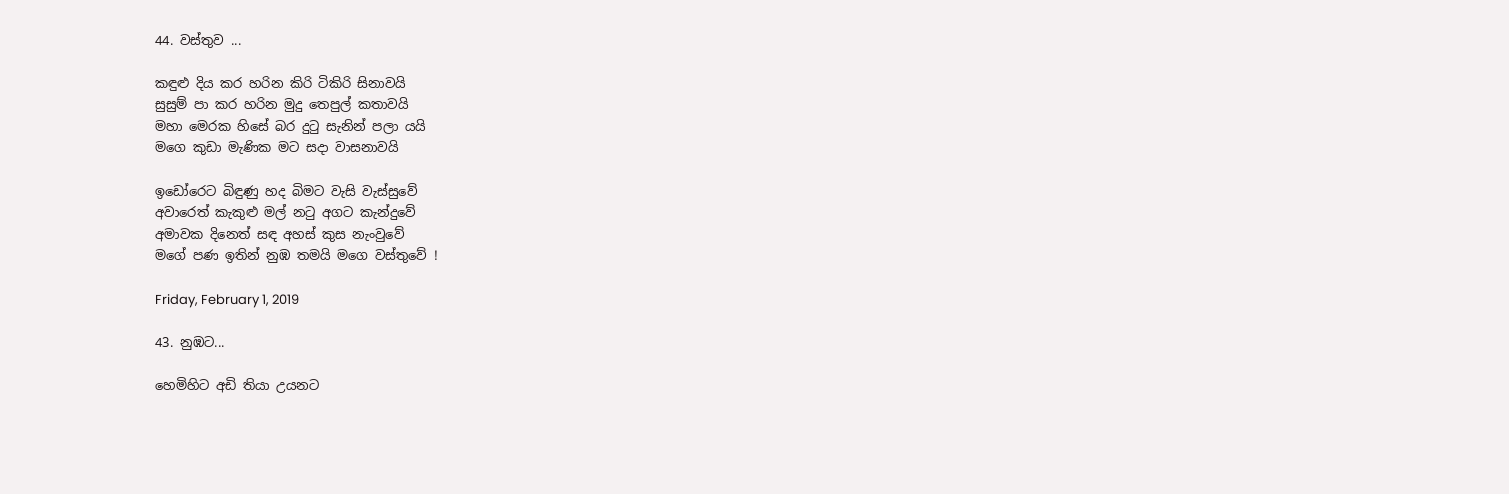44. වස්තුව ...

කඳුළු දිය කර හරින කිරි ටිකිරි සිනාවයි
සුසුම් පා කර හරින මුදු තෙපුල් කතාවයි
මහා මෙරක හිසේ බර දුටු සැනින් පලා යයි
මගෙ කුඩා මැණික මට සදා වාසනාවයි

ඉඩෝරෙට බිඳුණු හද බිමට වැසි වැස්සුවේ
අවාරෙත් කැකුළු මල් නටු අගට කැන්දුවේ
අමාවක දිනෙත් සඳ අහස් කුස නැංවුවේ
මගේ පණ ඉතින් නුඹ තමයි මගෙ වස්තුවේ !

Friday, February 1, 2019

43. නුඹට...

හෙමිහිට අඩි තියා උයනට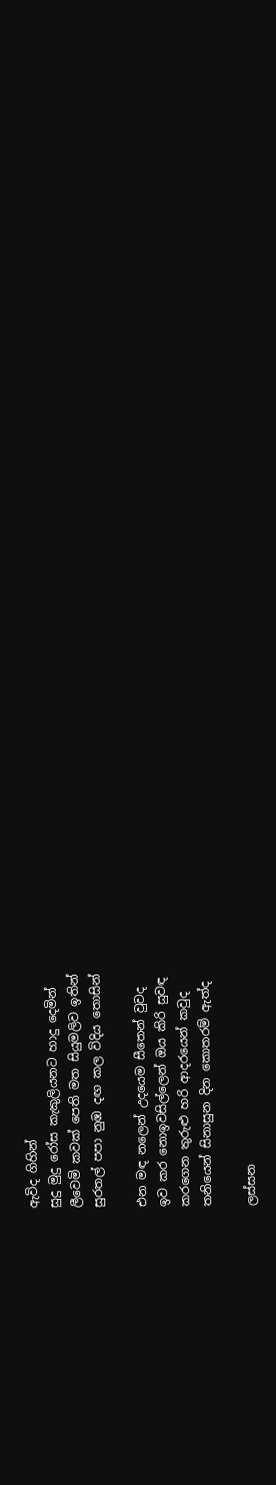ඇවිද ගිහින්
සුදු මුදු රෝස කැකුලියනට හාදු දෙමින්
ලීවෙමි කවක් පෙති මත සියුමලිව ඉතින්
සුරතල් පපා නුඹ දඟ කල විදිය තොසින්

එන මඳ නලෙන් උදයෙම සීතෙන් වුවද
ඉව කර නොඉවසිල්ලෙන් ඔය කිරි සුවඳ
කරගෙන තුරුළු හරි ආදරයෙන් කවුද
තනියෙන් සිනාසුන දින කොතරම් ඇත්ද

ලස්සන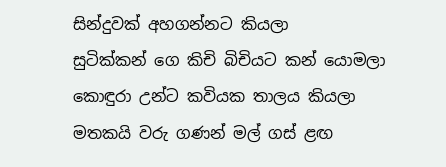සින්දුවක් අහගන්නට කියලා
සුටික්කන් ගෙ කිචි බිචියට කන් යොමලා
කොඳුරා උන්ට කවියක තාලය කියලා
මතකයි වරු ගණන් මල් ගස් ළඟ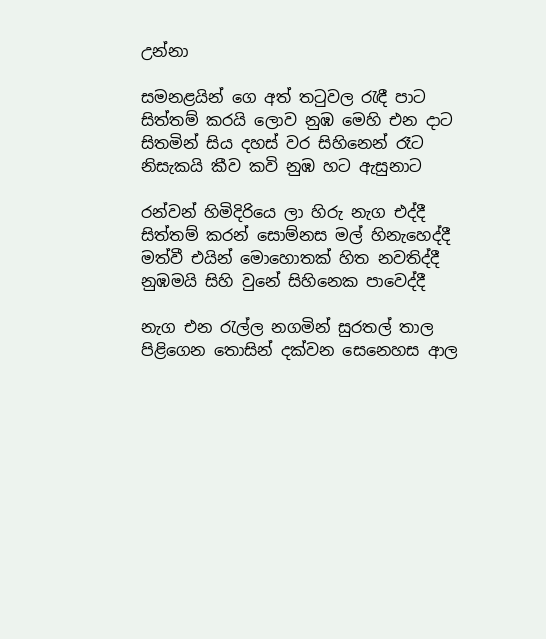උන්නා

සමනළයින් ගෙ අත් තටුවල රැඳී පාට
සිත්තම් කරයි ලොව නුඹ මෙහි එන දාට
සිතමින් සිය දහස් වර සිහිනෙන් රෑට
නිසැකයි කීව කවි නුඹ හට ඇසුනාට

රන්වන් හිමිදිරියෙ ලා හිරු නැග එද්දී
සිත්තම් කරන් සොම්නස මල් හිනැහෙද්දී
මත්වී එයින් මොහොතක් හිත නවතිද්දී
නුඹමයි සිහි වුනේ සිහිනෙක පාවෙද්දී

නැග එන රැල්ල නගමින් සුරතල් තාල
පිළිගෙන තොසින් දක්වන සෙනෙහස ආල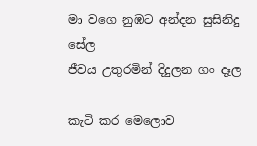මා වගෙ නුඹට අන්දන සුසිනිදු සේල
ජීවය උතුරමින් දිදුලන ගං දෑල

කැටි කර මෙලොව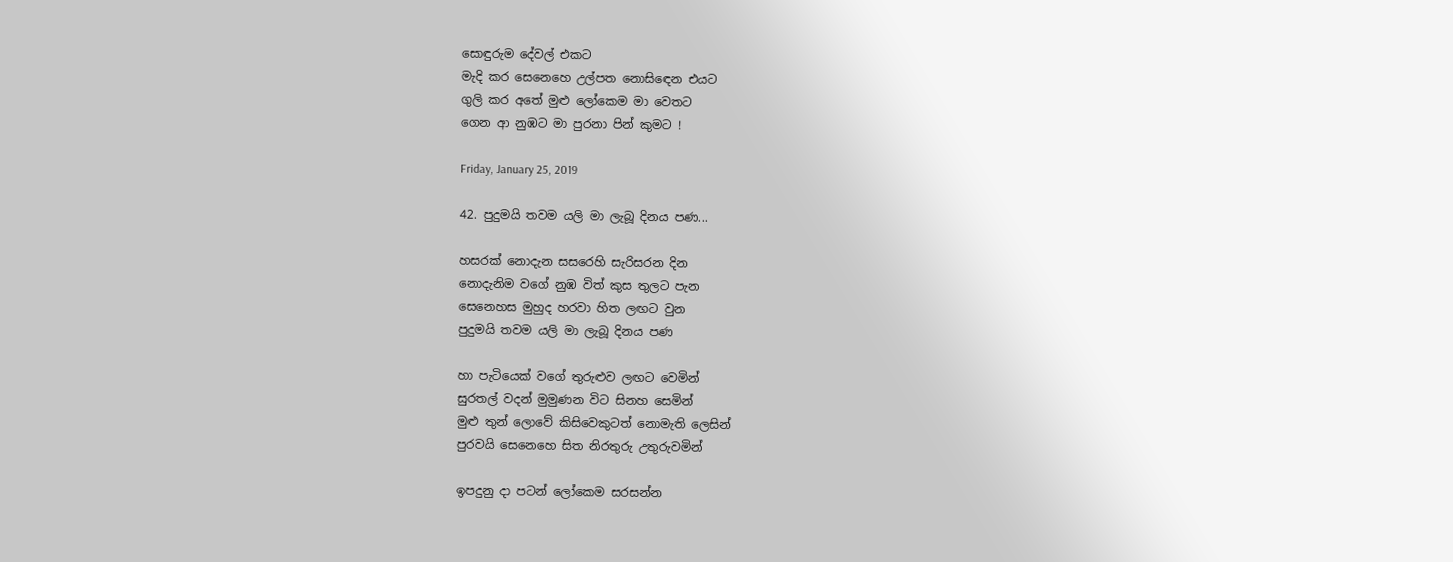සොඳුරුම දේවල් එකට
මැදි කර සෙනෙහෙ උල්පත නොසිඳෙන එයට
ගුලි කර අතේ මුළු ලෝකෙම මා වෙතට
ගෙන ආ නුඹට මා පුරනා පින් කුමට !

Friday, January 25, 2019

42. පුදුමයි තවම යලි මා ලැබූ දිනය පණ...

හසරක් නොදැන සසරෙහි සැරිසරන දින
නොදැනිම වගේ නුඹ විත් කුස තුලට පැන
සෙනෙහස මුහුද හරවා හිත ලඟට වුන
පුදුමයි තවම යලි මා ලැබූ දිනය පණ

හා පැටියෙක් වගේ තුරුළුව ලඟට වෙමින්
සුරතල් වදන් මුමුණන විට සිනහ සෙමින්
මුළු තුන් ලොවේ කිසිවෙකුටත් නොමැති ලෙසින්
පුරවයි සෙනෙහෙ සිත නිරතුරු උතුරුවමින්

ඉපදුනු දා පටන් ලෝකෙම සරසන්න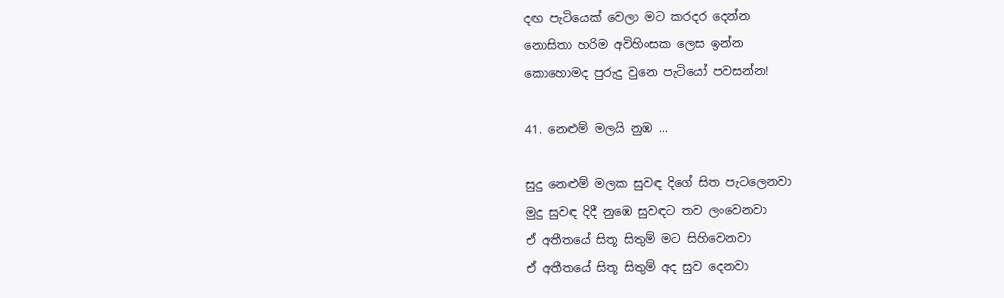දඟ පැටියෙක් වෙලා මට කරදර දෙන්න
නොසිතා හරිම අවිහිංසක ලෙස ඉන්න
කොහොමද පුරුදු වුනෙ පැටියෝ පවසන්න!

41. නෙළුම් මලයි නුඹ ...

සුදු නෙළුම් මලක සුවඳ දිගේ සිත පැටලෙනවා
මුදු සුවඳ දිදී නුඹෙ සුවඳට තව ලංවෙනවා
ඒ අතීතයේ සිතූ සිතුම් මට සිහිවෙනවා
ඒ අතීතයේ සිතූ සිතුම් අද සුව දෙනවා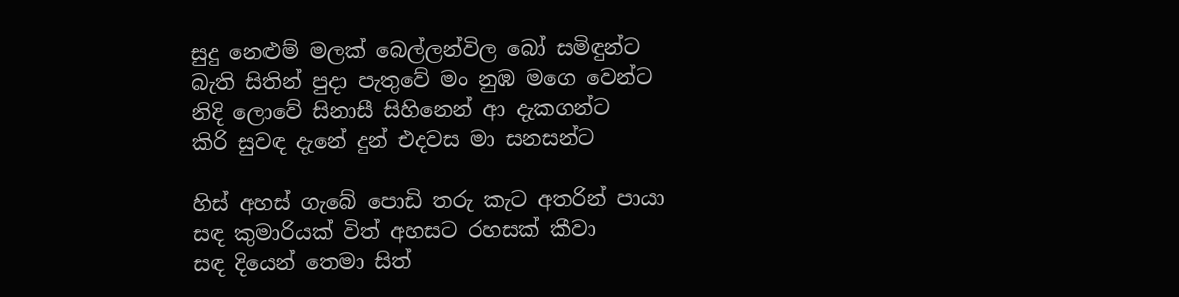සුදු නෙළුම් මලක් බෙල්ලන්විල බෝ සමිඳුන්ට
බැති සිතින් පුදා පැතුවේ මං නුඹ මගෙ වෙන්ට
නිදි ලොවේ සිනාසී සිහිනෙන් ආ දැකගන්ට
කිරි සුවඳ දැනේ දුන් එදවස මා සනසන්ට

හිස් අහස් ගැබේ පොඩි තරු කැට අතරින් පායා
සඳ කුමාරියක් විත් අහසට රහසක් කීවා
සඳ දියෙන් තෙමා සිත්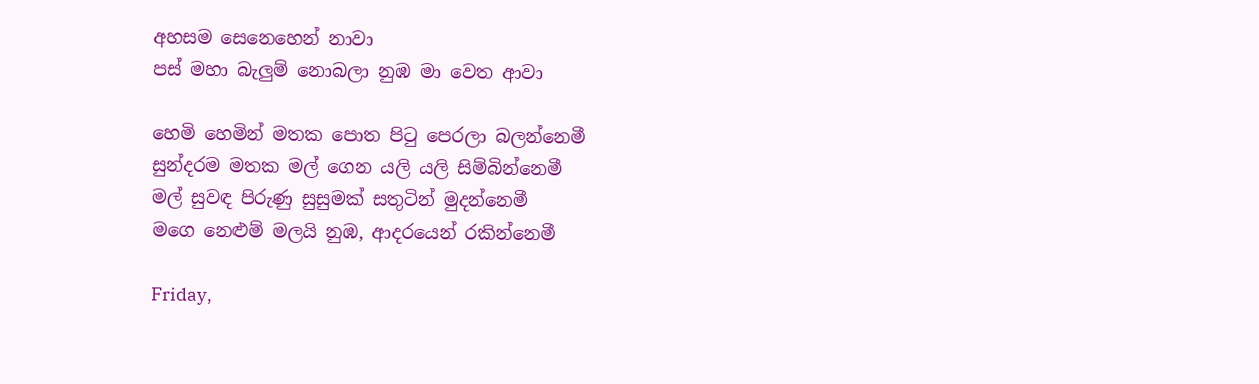අහසම සෙනෙහෙන් නාවා
පස් මහා බැලුම් නොබලා නුඹ මා වෙත ආවා

හෙමි හෙමින් මතක පොත පිටු පෙරලා බලන්නෙමී
සුන්දරම මතක මල් ගෙන යලි යලි සිම්බින්නෙමී
මල් සුවඳ පිරුණු සුසුමක් සතුටින් මුදන්නෙමී
මගෙ නෙළුම් මලයි නුඹ, ආදරයෙන් රකින්නෙමී

Friday,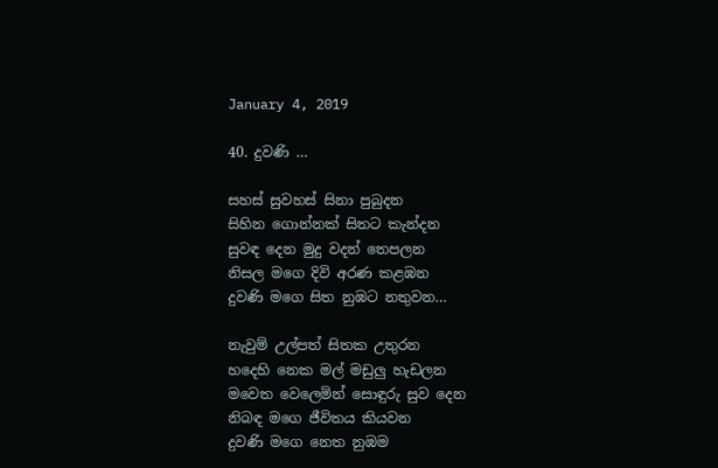January 4, 2019

40. දුවණි ...

සහස් සුවහස් සිනා පුබුදන
සිහින ගොන්නක් සිතට කැන්දන
සුවඳ දෙන මුදු වදන් තෙපලන
නිසල මගෙ දිවි අරණ කළඹන
දුවණි මගෙ සිත නුඹට නතුවන...

නැවුම් උල්පත් සිතක උතුරන
හදෙහි නෙක මල් මඩුලු හැඩලන
මවෙත වෙලෙමින් සොඳුරු සුව දෙන
නිබඳ මගෙ ජීවිතය කියවන
දුවණි මගෙ නෙත නුඹම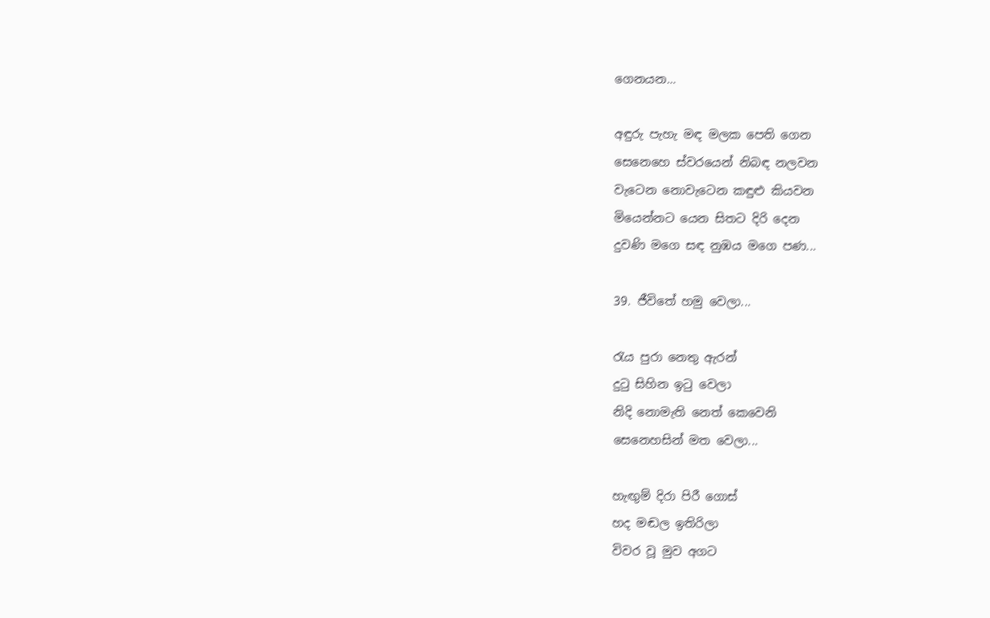ගෙනයන...

අඳුරු පැහැ මඳ මලක පෙති ගෙන
සෙනෙහෙ ස්වරයෙන් නිබඳ නලවන
වැටෙන නොවැටෙන කඳුළු කියවන
මියෙන්නට යෙන සිතට දිරි දෙන
දුවණි මගෙ සඳ නුඹය මගෙ පණ...

39. ජීවිතේ හමු වෙලා...

රැය පුරා නෙතු ඇරන්
දුටු සිහින ඉටු වෙලා
නිදි නොමැති නෙත් කෙවෙනි
සෙනෙහසින් මත වෙලා...

හැඟුම් දිරා පිරී ගොස්
හද මඬල ඉතිරිලා
විවර වූ මුව අගට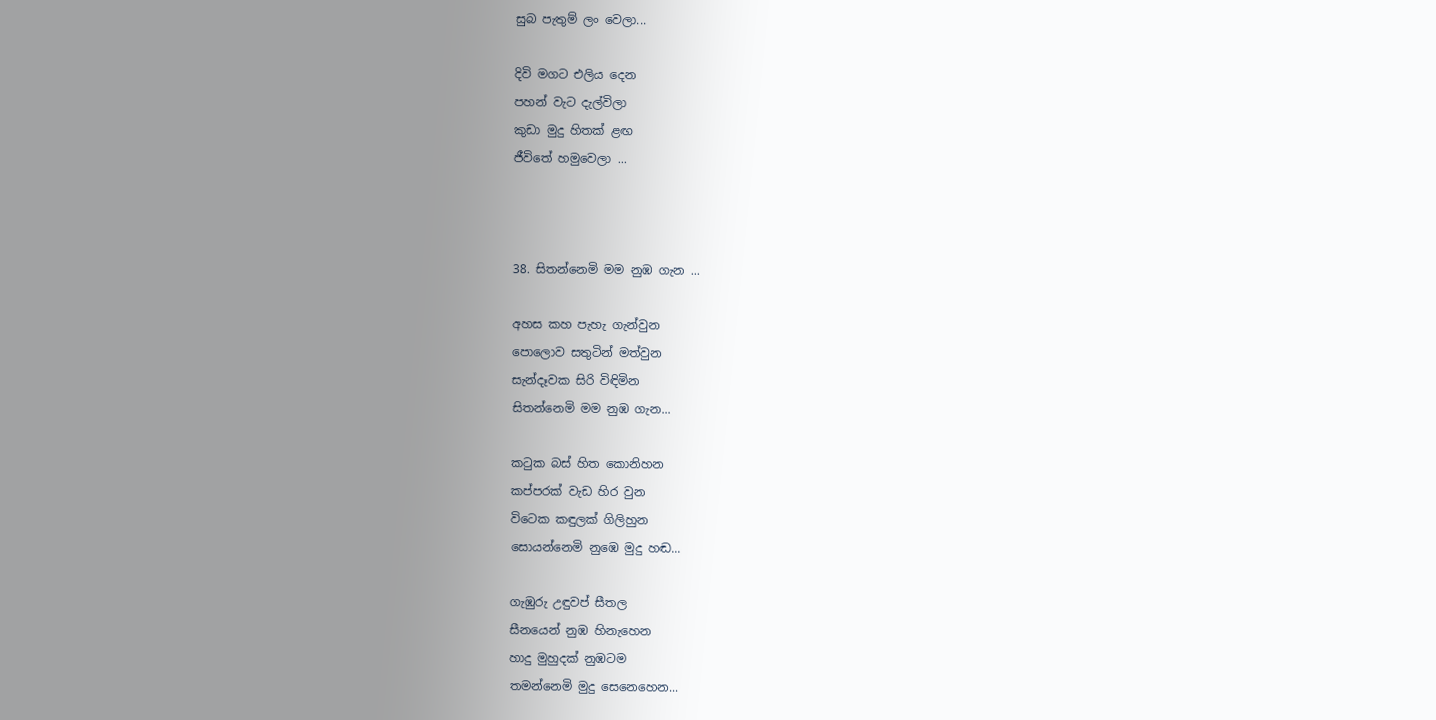සුබ පැතුම් ලං වෙලා...

දිවි මගට එලිය දෙන
පහන් වැට දැල්විලා
කුඩා මුදු හිතක් ළඟ
ජීවිතේ හමුවෙලා ...



38. සිතන්නෙමි මම නුඹ ගැන ...

අහස කහ පැහැ ගැන්වුන
පොලොව සතුටින් මත්වුන
සැන්දෑවක සිරි විඳිමින
සිතන්නෙමි මම නුඹ ගැන...

කටුක බස් හිත කොනිහන
කප්පරක් වැඩ හිර වුන
විටෙක කඳුලක් ගිලිහුන
සොයන්නෙමි නුඹෙ මුදු හඬ...

ගැඹුරු උඳුවප් සීතල
සීනයෙන් නුඹ හිනැහෙන
හාදු මුහුදක් නුඹටම
තමන්නෙමි මුදු සෙනෙහෙන...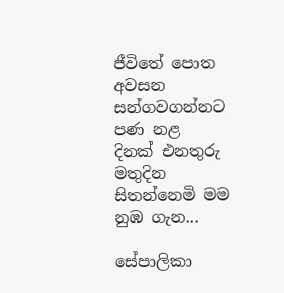ජීවිතේ පොත අවසන
සන්ගවගන්නට පණ නළ
දිනක් එනතුරු මතුදින
සිතන්නෙමි මම නුඹ ගැන...

සේපාලිකා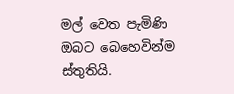මල් වෙත පැමිණි ඔබට බෙහෙවින්ම ස්තුතියි.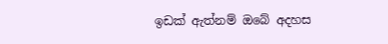ඉඩක් ඇත්නම් ඔබේ අදහස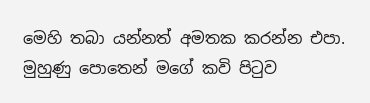මෙහි තබා යන්නත් අමතක කරන්න එපා. මුහුණු පොතෙන් මගේ කවි පිටුව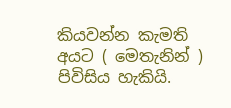කියවන්න කැමති අයට ( මෙතැනින් ) පිවිසිය හැකියි.